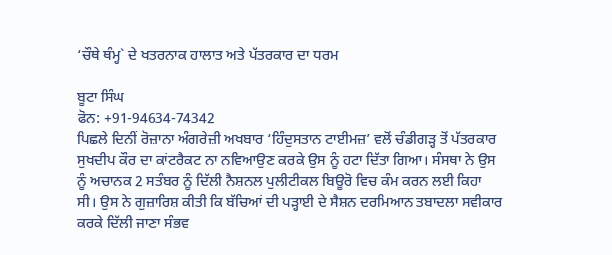‘ਚੌਥੇ ਥੰਮ੍ਹ` ਦੇ ਖਤਰਨਾਕ ਹਾਲਾਤ ਅਤੇ ਪੱਤਰਕਾਰ ਦਾ ਧਰਮ

ਬੂਟਾ ਸਿੰਘ
ਫੋਨ: +91-94634-74342
ਪਿਛਲੇ ਦਿਨੀਂ ਰੋਜ਼ਾਨਾ ਅੰਗਰੇਜ਼ੀ ਅਖਬਾਰ ‘ਹਿੰਦੁਸਤਾਨ ਟਾਈਮਜ਼’ ਵਲੋਂ ਚੰਡੀਗੜ੍ਹ ਤੋਂ ਪੱਤਰਕਾਰ ਸੁਖਦੀਪ ਕੌਰ ਦਾ ਕਾਂਟਰੈਕਟ ਨਾ ਨਵਿਆਉਣ ਕਰਕੇ ਉਸ ਨੂੰ ਹਟਾ ਦਿੱਤਾ ਗਿਆ। ਸੰਸਥਾ ਨੇ ਉਸ ਨੂੰ ਅਚਾਨਕ 2 ਸਤੰਬਰ ਨੂੰ ਦਿੱਲੀ ਨੈਸ਼ਨਲ ਪੁਲੀਟੀਕਲ ਬਿਊਰੋ ਵਿਚ ਕੰਮ ਕਰਨ ਲਈ ਕਿਹਾ ਸੀ। ਉਸ ਨੇ ਗੁਜ਼ਾਰਿਸ਼ ਕੀਤੀ ਕਿ ਬੱਚਿਆਂ ਦੀ ਪੜ੍ਹਾਈ ਦੇ ਸੈਸ਼ਨ ਦਰਮਿਆਨ ਤਬਾਦਲਾ ਸਵੀਕਾਰ ਕਰਕੇ ਦਿੱਲੀ ਜਾਣਾ ਸੰਭਵ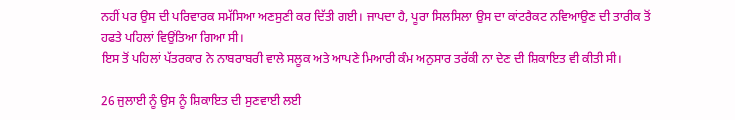ਨਹੀਂ ਪਰ ਉਸ ਦੀ ਪਰਿਵਾਰਕ ਸਮੱਸਿਆ ਅਣਸੁਣੀ ਕਰ ਦਿੱਤੀ ਗਈ। ਜਾਪਦਾ ਹੈ, ਪੂਰਾ ਸਿਲਸਿਲਾ ਉਸ ਦਾ ਕਾਂਟਰੈਕਟ ਨਵਿਆਉਣ ਦੀ ਤਾਰੀਕ ਤੋਂ ਹਫਤੇ ਪਹਿਲਾਂ ਵਿਉਂਤਿਆ ਗਿਆ ਸੀ।
ਇਸ ਤੋਂ ਪਹਿਲਾਂ ਪੱਤਰਕਾਰ ਨੇ ਨਾਬਰਾਬਰੀ ਵਾਲੇ ਸਲੂਕ ਅਤੇ ਆਪਣੇ ਮਿਆਰੀ ਕੰਮ ਅਨੁਸਾਰ ਤਰੱਕੀ ਨਾ ਦੇਣ ਦੀ ਸ਼ਿਕਾਇਤ ਵੀ ਕੀਤੀ ਸੀ।

26 ਜੁਲਾਈ ਨੂੰ ਉਸ ਨੂੰ ਸ਼ਿਕਾਇਤ ਦੀ ਸੁਣਵਾਈ ਲਈ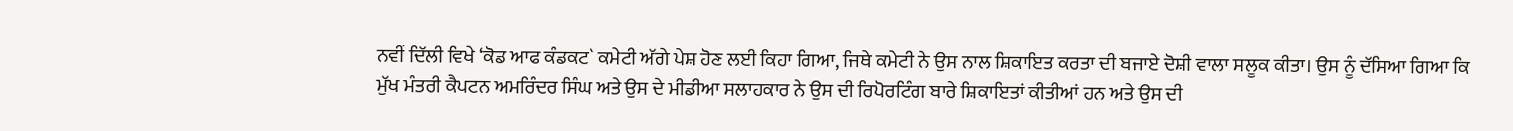ਨਵੀਂ ਦਿੱਲੀ ਵਿਖੇ ‘ਕੋਡ ਆਫ ਕੰਡਕਟ` ਕਮੇਟੀ ਅੱਗੇ ਪੇਸ਼ ਹੋਣ ਲਈ ਕਿਹਾ ਗਿਆ, ਜਿਥੇ ਕਮੇਟੀ ਨੇ ਉਸ ਨਾਲ ਸ਼ਿਕਾਇਤ ਕਰਤਾ ਦੀ ਬਜਾਏ ਦੋਸ਼ੀ ਵਾਲਾ ਸਲੂਕ ਕੀਤਾ। ਉਸ ਨੂੰ ਦੱਸਿਆ ਗਿਆ ਕਿ ਮੁੱਖ ਮੰਤਰੀ ਕੈਪਟਨ ਅਮਰਿੰਦਰ ਸਿੰਘ ਅਤੇ ਉਸ ਦੇ ਮੀਡੀਆ ਸਲਾਹਕਾਰ ਨੇ ਉਸ ਦੀ ਰਿਪੋਰਟਿੰਗ ਬਾਰੇ ਸ਼ਿਕਾਇਤਾਂ ਕੀਤੀਆਂ ਹਨ ਅਤੇ ਉਸ ਦੀ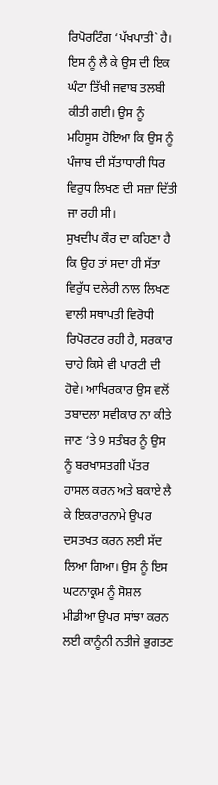ਰਿਪੋਰਟਿੰਗ ‘ਪੱਖਪਾਤੀ` ਹੈ। ਇਸ ਨੂੰ ਲੈ ਕੇ ਉਸ ਦੀ ਇਕ ਘੰਟਾ ਤਿੱਖੀ ਜਵਾਬ ਤਲਬੀ ਕੀਤੀ ਗਈ। ਉਸ ਨੂੰ ਮਹਿਸੂਸ ਹੋਇਆ ਕਿ ਉਸ ਨੂੰ ਪੰਜਾਬ ਦੀ ਸੱਤਾਧਾਰੀ ਧਿਰ ਵਿਰੁਧ ਲਿਖਣ ਦੀ ਸਜ਼ਾ ਦਿੱਤੀ ਜਾ ਰਹੀ ਸੀ।
ਸੁਖਦੀਪ ਕੌਰ ਦਾ ਕਹਿਣਾ ਹੈ ਕਿ ਉਹ ਤਾਂ ਸਦਾ ਹੀ ਸੱਤਾ ਵਿਰੁੱਧ ਦਲੇਰੀ ਨਾਲ ਲਿਖਣ ਵਾਲੀ ਸਥਾਪਤੀ ਵਿਰੋਧੀ ਰਿਪੋਰਟਰ ਰਹੀ ਹੈ, ਸਰਕਾਰ ਚਾਹੇ ਕਿਸੇ ਵੀ ਪਾਰਟੀ ਦੀ ਹੋਵੇ। ਆਖਿਰਕਾਰ ਉਸ ਵਲੋਂ ਤਬਾਦਲਾ ਸਵੀਕਾਰ ਨਾ ਕੀਤੇ ਜਾਣ ‘ਤੇ 9 ਸਤੰਬਰ ਨੂੰ ਉਸ ਨੂੰ ਬਰਖਾਸਤਗੀ ਪੱਤਰ ਹਾਸਲ ਕਰਨ ਅਤੇ ਬਕਾਏ ਲੈ ਕੇ ਇਕਰਾਰਨਾਮੇ ਉਪਰ ਦਸਤਖਤ ਕਰਨ ਲਈ ਸੱਦ ਲਿਆ ਗਿਆ। ਉਸ ਨੂੰ ਇਸ ਘਟਨਾਕ੍ਰਮ ਨੂੰ ਸੋਸ਼ਲ ਮੀਡੀਆ ਉਪਰ ਸਾਂਝਾ ਕਰਨ ਲਈ ਕਾਨੂੰਨੀ ਨਤੀਜੇ ਭੁਗਤਣ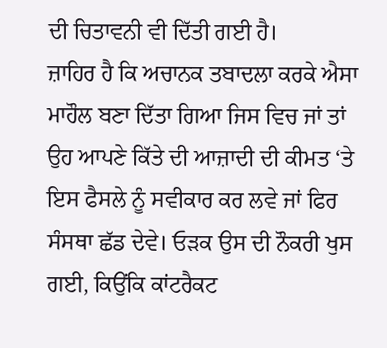ਦੀ ਚਿਤਾਵਨੀ ਵੀ ਦਿੱਤੀ ਗਈ ਹੈ।
ਜ਼ਾਹਿਰ ਹੈ ਕਿ ਅਚਾਨਕ ਤਬਾਦਲਾ ਕਰਕੇ ਐਸਾ ਮਾਹੌਲ ਬਣਾ ਦਿੱਤਾ ਗਿਆ ਜਿਸ ਵਿਚ ਜਾਂ ਤਾਂ ਉਹ ਆਪਣੇ ਕਿੱਤੇ ਦੀ ਆਜ਼ਾਦੀ ਦੀ ਕੀਮਤ ‘ਤੇ ਇਸ ਫੈਸਲੇ ਨੂੰ ਸਵੀਕਾਰ ਕਰ ਲਵੇ ਜਾਂ ਫਿਰ ਸੰਸਥਾ ਛੱਡ ਦੇਵੇ। ਓੜਕ ਉਸ ਦੀ ਨੌਕਰੀ ਖੁਸ ਗਈ, ਕਿਉਂਕਿ ਕਾਂਟਰੈਕਟ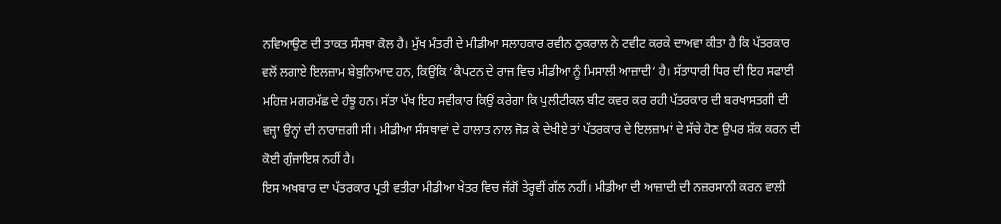ਨਵਿਆਉਣ ਦੀ ਤਾਕਤ ਸੰਸਥਾ ਕੋਲ ਹੈ। ਮੁੱਖ ਮੰਤਰੀ ਦੇ ਮੀਡੀਆ ਸਲਾਹਕਾਰ ਰਵੀਨ ਠੁਕਰਾਲ ਨੇ ਟਵੀਟ ਕਰਕੇ ਦਾਅਵਾ ਕੀਤਾ ਹੈ ਕਿ ਪੱਤਰਕਾਰ ਵਲੋਂ ਲਗਾਏ ਇਲਜ਼ਾਮ ਬੇਬੁਨਿਆਦ ਹਨ, ਕਿਉਂਕਿ ‘ਕੈਪਟਨ ਦੇ ਰਾਜ ਵਿਚ ਮੀਡੀਆ ਨੂੰ ਮਿਸਾਲੀ ਆਜ਼ਾਦੀ‘ ਹੈ। ਸੱਤਾਧਾਰੀ ਧਿਰ ਦੀ ਇਹ ਸਫਾਈ ਮਹਿਜ਼ ਮਗਰਮੱਛ ਦੇ ਹੰਝੂ ਹਨ। ਸੱਤਾ ਪੱਖ ਇਹ ਸਵੀਕਾਰ ਕਿਉਂ ਕਰੇਗਾ ਕਿ ਪੁਲੀਟੀਕਲ ਬੀਟ ਕਵਰ ਕਰ ਰਹੀ ਪੱਤਰਕਾਰ ਦੀ ਬਰਖਾਸਤਗੀ ਦੀ ਵਜ੍ਹਾ ਉਨ੍ਹਾਂ ਦੀ ਨਾਰਾਜ਼ਗੀ ਸੀ। ਮੀਡੀਆ ਸੰਸਥਾਵਾਂ ਦੇ ਹਾਲਾਤ ਨਾਲ ਜੋੜ ਕੇ ਦੇਖੀਏ ਤਾਂ ਪੱਤਰਕਾਰ ਦੇ ਇਲਜ਼ਾਮਾਂ ਦੇ ਸੱਚੇ ਹੋਣ ਉਪਰ ਸ਼ੱਕ ਕਰਨ ਦੀ ਕੋਈ ਗੁੰਜਾਇਸ਼ ਨਹੀਂ ਹੈ।
ਇਸ ਅਖਬਾਰ ਦਾ ਪੱਤਰਕਾਰ ਪ੍ਰਤੀ ਵਤੀਰਾ ਮੀਡੀਆ ਖੇਤਰ ਵਿਚ ਜੱਗੋਂ ਤੇਰ੍ਹਵੀਂ ਗੱਲ ਨਹੀਂ। ਮੀਡੀਆ ਦੀ ਆਜ਼ਾਦੀ ਦੀ ਨਜ਼ਰਸਾਨੀ ਕਰਨ ਵਾਲੀ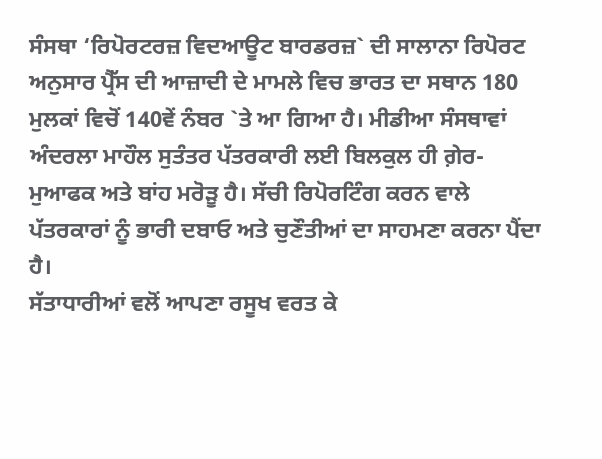ਸੰਸਥਾ ‘ਰਿਪੋਰਟਰਜ਼ ਵਿਦਆਊਟ ਬਾਰਡਰਜ਼` ਦੀ ਸਾਲਾਨਾ ਰਿਪੋਰਟ ਅਨੁਸਾਰ ਪ੍ਰੈੱਸ ਦੀ ਆਜ਼ਾਦੀ ਦੇ ਮਾਮਲੇ ਵਿਚ ਭਾਰਤ ਦਾ ਸਥਾਨ 180 ਮੁਲਕਾਂ ਵਿਚੋਂ 140ਵੇਂ ਨੰਬਰ `ਤੇ ਆ ਗਿਆ ਹੈ। ਮੀਡੀਆ ਸੰਸਥਾਵਾਂ ਅੰਦਰਲਾ ਮਾਹੌਲ ਸੁਤੰਤਰ ਪੱਤਰਕਾਰੀ ਲਈ ਬਿਲਕੁਲ ਹੀ ਗ਼ੇਰ-ਮੁਆਫਕ ਅਤੇ ਬਾਂਹ ਮਰੋੜੂ ਹੈ। ਸੱਚੀ ਰਿਪੋਰਟਿੰਗ ਕਰਨ ਵਾਲੇ ਪੱਤਰਕਾਰਾਂ ਨੂੰ ਭਾਰੀ ਦਬਾਓ ਅਤੇ ਚੁਣੌਤੀਆਂ ਦਾ ਸਾਹਮਣਾ ਕਰਨਾ ਪੈਂਦਾ ਹੈ।
ਸੱਤਾਧਾਰੀਆਂ ਵਲੋਂ ਆਪਣਾ ਰਸੂਖ ਵਰਤ ਕੇ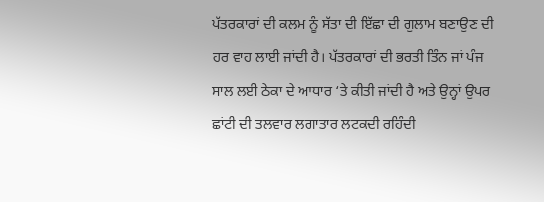ਪੱਤਰਕਾਰਾਂ ਦੀ ਕਲਮ ਨੂੰ ਸੱਤਾ ਦੀ ਇੱਛਾ ਦੀ ਗੁਲਾਮ ਬਣਾਉਣ ਦੀ ਹਰ ਵਾਹ ਲਾਈ ਜਾਂਦੀ ਹੈ। ਪੱਤਰਕਾਰਾਂ ਦੀ ਭਰਤੀ ਤਿੰਨ ਜਾਂ ਪੰਜ ਸਾਲ ਲਈ ਠੇਕਾ ਦੇ ਆਧਾਰ ‘ਤੇ ਕੀਤੀ ਜਾਂਦੀ ਹੈ ਅਤੇ ਉਨ੍ਹਾਂ ਉਪਰ ਛਾਂਟੀ ਦੀ ਤਲਵਾਰ ਲਗਾਤਾਰ ਲਟਕਦੀ ਰਹਿੰਦੀ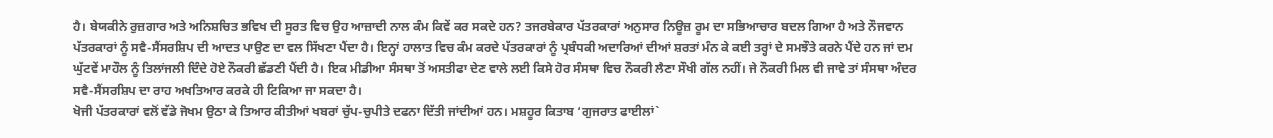ਹੈ। ਬੇਯਕੀਨੇ ਰੁਜ਼ਗਾਰ ਅਤੇ ਅਨਿਸ਼ਚਿਤ ਭਵਿਖ ਦੀ ਸੂਰਤ ਵਿਚ ਉਹ ਆਜ਼ਾਦੀ ਨਾਲ ਕੰਮ ਕਿਵੇਂ ਕਰ ਸਕਦੇ ਹਨ? ਤਜਰਬੇਕਾਰ ਪੱਤਰਕਾਰਾਂ ਅਨੁਸਾਰ ਨਿਊਜ਼ ਰੂਮ ਦਾ ਸਭਿਆਚਾਰ ਬਦਲ ਗਿਆ ਹੈ ਅਤੇ ਨੌਜਵਾਨ ਪੱਤਰਕਾਰਾਂ ਨੂੰ ਸਵੈ-ਸੈਂਸਰਸ਼ਿਪ ਦੀ ਆਦਤ ਪਾਉਣ ਦਾ ਵਲ ਸਿੱਖਣਾ ਪੈਂਦਾ ਹੈ। ਇਨ੍ਹਾਂ ਹਾਲਾਤ ਵਿਚ ਕੰਮ ਕਰਦੇ ਪੱਤਰਕਾਰਾਂ ਨੂੰ ਪ੍ਰਬੰਧਕੀ ਅਦਾਰਿਆਂ ਦੀਆਂ ਸ਼ਰਤਾਂ ਮੰਨ ਕੇ ਕਈ ਤਰ੍ਹਾਂ ਦੇ ਸਮਝੌਤੇ ਕਰਨੇ ਪੈਂਦੇ ਹਨ ਜਾਂ ਦਮ ਘੁੱਟਵੇਂ ਮਾਹੌਲ ਨੂੰ ਤਿਲਾਂਜਲੀ ਦਿੰਦੇ ਹੋਏ ਨੌਕਰੀ ਛੱਡਣੀ ਪੈਂਦੀ ਹੈ। ਇਕ ਮੀਡੀਆ ਸੰਸਥਾ ਤੋਂ ਅਸਤੀਫਾ ਦੇਣ ਵਾਲੇ ਲਈ ਕਿਸੇ ਹੋਰ ਸੰਸਥਾ ਵਿਚ ਨੌਕਰੀ ਲੈਣਾ ਸੌਖੀ ਗੱਲ ਨਹੀਂ। ਜੇ ਨੌਕਰੀ ਮਿਲ ਵੀ ਜਾਵੇ ਤਾਂ ਸੰਸਥਾ ਅੰਦਰ ਸਵੈ-ਸੈਂਸਰਸ਼ਿਪ ਦਾ ਰਾਹ ਅਖਤਿਆਰ ਕਰਕੇ ਹੀ ਟਿਕਿਆ ਜਾ ਸਕਦਾ ਹੈ।
ਖੋਜੀ ਪੱਤਰਕਾਰਾਂ ਵਲੋਂ ਵੱਡੇ ਜੋਖਮ ਉਠਾ ਕੇ ਤਿਆਰ ਕੀਤੀਆਂ ਖਬਰਾਂ ਚੁੱਪ-ਚੁਪੀਤੇ ਦਫਨਾ ਦਿੱਤੀ ਜਾਂਦੀਆਂ ਹਨ। ਮਸ਼ਹੂਰ ਕਿਤਾਬ ‘ਗੁਜਰਾਤ ਫਾਈਲਾਂ`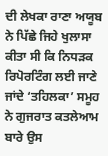ਦੀ ਲੇਖਕਾ ਰਾਣਾ ਅਯੂਬ ਨੇ ਪਿੱਛੇ ਜਿਹੇ ਖੁਲਾਸਾ ਕੀਤਾ ਸੀ ਕਿ ਨਿਧੜਕ ਰਿਪੋਰਟਿੰਗ ਲਈ ਜਾਣੇ ਜਾਂਦੇ ‘ਤਹਿਲਕਾ’ ਸਮੂਹ ਨੇ ਗੁਜਰਾਤ ਕਤਲੇਆਮ ਬਾਰੇ ਉਸ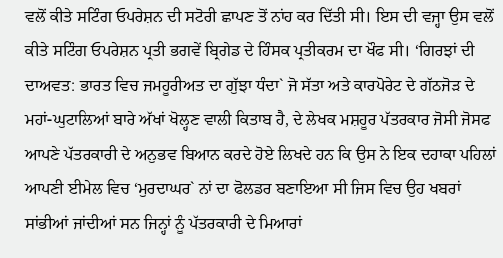ਵਲੋਂ ਕੀਤੇ ਸਟਿੰਗ ਓਪਰੇਸ਼ਨ ਦੀ ਸਟੋਰੀ ਛਾਪਣ ਤੋਂ ਨਾਂਹ ਕਰ ਦਿੱਤੀ ਸੀ। ਇਸ ਦੀ ਵਜ੍ਹਾ ਉਸ ਵਲੋਂ ਕੀਤੇ ਸਟਿੰਗ ਓਪਰੇਸ਼ਨ ਪ੍ਰਤੀ ਭਗਵੇਂ ਬ੍ਰਿਗੇਡ ਦੇ ਹਿੰਸਕ ਪ੍ਰਤੀਕਰਮ ਦਾ ਖੌਫ ਸੀ। ‘ਗਿਰਝਾਂ ਦੀ ਦਾਅਵਤ: ਭਾਰਤ ਵਿਚ ਜਮਹੂਰੀਅਤ ਦਾ ਗੁੱਝਾ ਧੰਦਾ` ਜੋ ਸੱਤਾ ਅਤੇ ਕਾਰਪੋਰੇਟ ਦੇ ਗੱਠਜੋੜ ਦੇ ਮਹਾਂ-ਘੁਟਾਲਿਆਂ ਬਾਰੇ ਅੱਖਾਂ ਖੋਲ੍ਹਣ ਵਾਲੀ ਕਿਤਾਬ ਹੈ, ਦੇ ਲੇਖਕ ਮਸ਼ਹੂਰ ਪੱਤਰਕਾਰ ਜੋਸੀ ਜੋਸਫ ਆਪਣੇ ਪੱਤਰਕਾਰੀ ਦੇ ਅਨੁਭਵ ਬਿਆਨ ਕਰਦੇ ਹੋਏ ਲਿਖਦੇ ਹਨ ਕਿ ਉਸ ਨੇ ਇਕ ਦਹਾਕਾ ਪਹਿਲਾਂ ਆਪਣੀ ਈਮੇਲ ਵਿਚ ‘ਮੁਰਦਾਘਰ` ਨਾਂ ਦਾ ਫੋਲਡਰ ਬਣਾਇਆ ਸੀ ਜਿਸ ਵਿਚ ਉਹ ਖਬਰਾਂ ਸਾਂਭੀਆਂ ਜਾਂਦੀਆਂ ਸਨ ਜਿਨ੍ਹਾਂ ਨੂੰ ਪੱਤਰਕਾਰੀ ਦੇ ਮਿਆਰਾਂ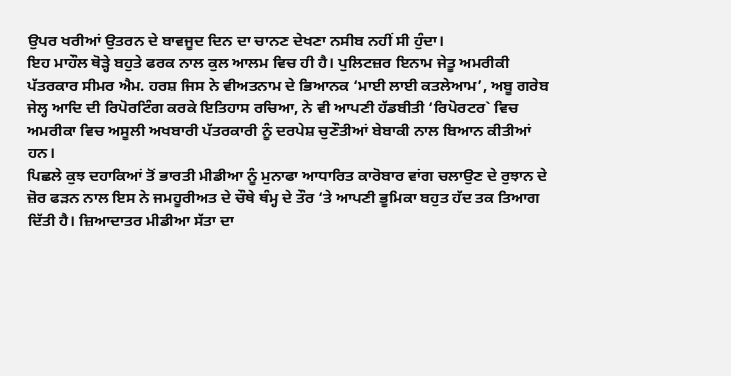ਉਪਰ ਖਰੀਆਂ ਉਤਰਨ ਦੇ ਬਾਵਜੂਦ ਦਿਨ ਦਾ ਚਾਨਣ ਦੇਖਣਾ ਨਸੀਬ ਨਹੀਂ ਸੀ ਹੁੰਦਾ।
ਇਹ ਮਾਹੌਲ ਥੋੜ੍ਹੇ ਬਹੁਤੇ ਫਰਕ ਨਾਲ ਕੁਲ ਆਲਮ ਵਿਚ ਹੀ ਹੈ। ਪੁਲਿਟਜ਼ਰ ਇਨਾਮ ਜੇਤੂ ਅਮਰੀਕੀ ਪੱਤਰਕਾਰ ਸੀਮਰ ਐਮ. ਹਰਸ਼ ਜਿਸ ਨੇ ਵੀਅਤਨਾਮ ਦੇ ਭਿਆਨਕ ‘ਮਾਈ ਲਾਈ ਕਤਲੇਆਮ’, ਅਬੂ ਗਰੇਬ ਜੇਲ੍ਹ ਆਦਿ ਦੀ ਰਿਪੋਰਟਿੰਗ ਕਰਕੇ ਇਤਿਹਾਸ ਰਚਿਆ, ਨੇ ਵੀ ਆਪਣੀ ਹੱਡਬੀਤੀ ‘ਰਿਪੋਰਟਰ` ਵਿਚ ਅਮਰੀਕਾ ਵਿਚ ਅਸੂਲੀ ਅਖਬਾਰੀ ਪੱਤਰਕਾਰੀ ਨੂੰ ਦਰਪੇਸ਼ ਚੁਣੌਤੀਆਂ ਬੇਬਾਕੀ ਨਾਲ ਬਿਆਨ ਕੀਤੀਆਂ ਹਨ।
ਪਿਛਲੇ ਕੁਝ ਦਹਾਕਿਆਂ ਤੋਂ ਭਾਰਤੀ ਮੀਡੀਆ ਨੂੰ ਮੁਨਾਫਾ ਆਧਾਰਿਤ ਕਾਰੋਬਾਰ ਵਾਂਗ ਚਲਾਉਣ ਦੇ ਰੁਝਾਨ ਦੇ ਜ਼ੋਰ ਫੜਨ ਨਾਲ ਇਸ ਨੇ ਜਮਹੂਰੀਅਤ ਦੇ ਚੌਥੇ ਥੰਮ੍ਹ ਦੇ ਤੌਰ ‘ਤੇ ਆਪਣੀ ਭੂਮਿਕਾ ਬਹੁਤ ਹੱਦ ਤਕ ਤਿਆਗ ਦਿੱਤੀ ਹੈ। ਜ਼ਿਆਦਾਤਰ ਮੀਡੀਆ ਸੱਤਾ ਦਾ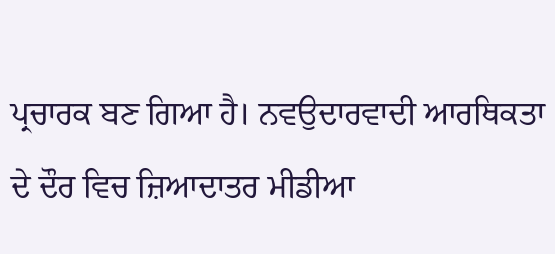ਪ੍ਰਚਾਰਕ ਬਣ ਗਿਆ ਹੈ। ਨਵਉਦਾਰਵਾਦੀ ਆਰਥਿਕਤਾ ਦੇ ਦੌਰ ਵਿਚ ਜ਼ਿਆਦਾਤਰ ਮੀਡੀਆ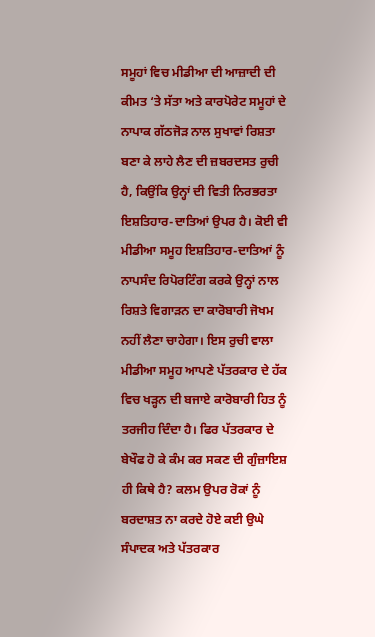ਸਮੂਹਾਂ ਵਿਚ ਮੀਡੀਆ ਦੀ ਆਜ਼ਾਦੀ ਦੀ ਕੀਮਤ ‘ਤੇ ਸੱਤਾ ਅਤੇ ਕਾਰਪੋਰੇਟ ਸਮੂਹਾਂ ਦੇ ਨਾਪਾਕ ਗੱਠਜੋੜ ਨਾਲ ਸੁਖਾਵਾਂ ਰਿਸ਼ਤਾ ਬਣਾ ਕੇ ਲਾਹੇ ਲੈਣ ਦੀ ਜ਼ਬਰਦਸਤ ਰੁਚੀ ਹੈ, ਕਿਉਂਕਿ ਉਨ੍ਹਾਂ ਦੀ ਵਿਤੀ ਨਿਰਭਰਤਾ ਇਸ਼ਤਿਹਾਰ-ਦਾਤਿਆਂ ਉਪਰ ਹੈ। ਕੋਈ ਵੀ ਮੀਡੀਆ ਸਮੂਹ ਇਸ਼ਤਿਹਾਰ-ਦਾਤਿਆਂ ਨੂੰ ਨਾਪਸੰਦ ਰਿਪੋਰਟਿੰਗ ਕਰਕੇ ਉਨ੍ਹਾਂ ਨਾਲ ਰਿਸ਼ਤੇ ਵਿਗਾੜਨ ਦਾ ਕਾਰੋਬਾਰੀ ਜੋਖਮ ਨਹੀਂ ਲੈਣਾ ਚਾਹੇਗਾ। ਇਸ ਰੁਚੀ ਵਾਲਾ ਮੀਡੀਆ ਸਮੂਹ ਆਪਣੇ ਪੱਤਰਕਾਰ ਦੇ ਹੱਕ ਵਿਚ ਖੜ੍ਹਨ ਦੀ ਬਜਾਏ ਕਾਰੋਬਾਰੀ ਹਿਤ ਨੂੰ ਤਰਜੀਹ ਦਿੰਦਾ ਹੈ। ਫਿਰ ਪੱਤਰਕਾਰ ਦੇ ਬੇਖੌਫ ਹੋ ਕੇ ਕੰਮ ਕਰ ਸਕਣ ਦੀ ਗੁੰਜ਼ਾਇਸ਼ ਹੀ ਕਿਥੇ ਹੈ? ਕਲਮ ਉਪਰ ਰੋਕਾਂ ਨੂੰ ਬਰਦਾਸ਼ਤ ਨਾ ਕਰਦੇ ਹੋਏ ਕਈ ਉਘੇ ਸੰਪਾਦਕ ਅਤੇ ਪੱਤਰਕਾਰ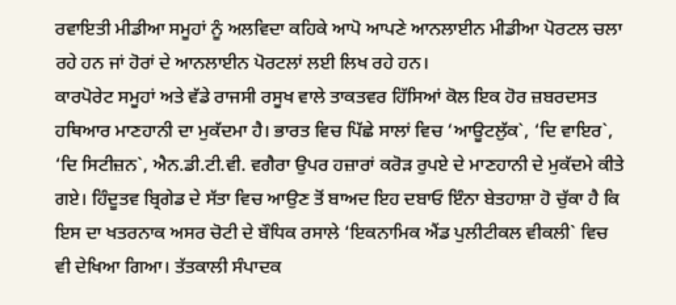ਰਵਾਇਤੀ ਮੀਡੀਆ ਸਮੂਹਾਂ ਨੂੰ ਅਲਵਿਦਾ ਕਹਿਕੇ ਆਪੋ ਆਪਣੇ ਆਨਲਾਈਨ ਮੀਡੀਆ ਪੋਰਟਲ ਚਲਾ ਰਹੇ ਹਨ ਜਾਂ ਹੋਰਾਂ ਦੇ ਆਨਲਾਈਨ ਪੋਰਟਲਾਂ ਲਈ ਲਿਖ ਰਹੇ ਹਨ।
ਕਾਰਪੋਰੇਟ ਸਮੂਹਾਂ ਅਤੇ ਵੱਡੇ ਰਾਜਸੀ ਰਸੂਖ ਵਾਲੇ ਤਾਕਤਵਰ ਹਿੱਸਿਆਂ ਕੋਲ ਇਕ ਹੋਰ ਜ਼ਬਰਦਸਤ ਹਥਿਆਰ ਮਾਣਹਾਨੀ ਦਾ ਮੁਕੱਦਮਾ ਹੈ। ਭਾਰਤ ਵਿਚ ਪਿੱਛੇ ਸਾਲਾਂ ਵਿਚ ‘ਆਊਟਲੁੱਕ`, ‘ਦਿ ਵਾਇਰ`, ‘ਦਿ ਸਿਟੀਜ਼ਨ`, ਐਨ.ਡੀ.ਟੀ.ਵੀ. ਵਗੈਰਾ ਉਪਰ ਹਜ਼ਾਰਾਂ ਕਰੋੜ ਰੁਪਏ ਦੇ ਮਾਣਹਾਨੀ ਦੇ ਮੁਕੱਦਮੇ ਕੀਤੇ ਗਏ। ਹਿੰਦੂਤਵ ਬ੍ਰਿਗੇਡ ਦੇ ਸੱਤਾ ਵਿਚ ਆਉਣ ਤੋਂ ਬਾਅਦ ਇਹ ਦਬਾਓ ਇੰਨਾ ਬੇਤਹਾਸ਼ਾ ਹੋ ਚੁੱਕਾ ਹੈ ਕਿ ਇਸ ਦਾ ਖਤਰਨਾਕ ਅਸਰ ਚੋਟੀ ਦੇ ਬੌਧਿਕ ਰਸਾਲੇ ‘ਇਕਨਾਮਿਕ ਐਂਡ ਪੁਲੀਟੀਕਲ ਵੀਕਲੀ` ਵਿਚ ਵੀ ਦੇਖਿਆ ਗਿਆ। ਤੱਤਕਾਲੀ ਸੰਪਾਦਕ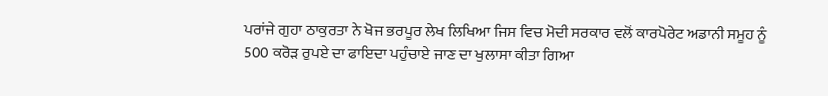ਪਰਾਂਜੇ ਗੁਹਾ ਠਾਕੁਰਤਾ ਨੇ ਖੋਜ ਭਰਪੂਰ ਲੇਖ ਲਿਖਿਆ ਜਿਸ ਵਿਚ ਮੋਦੀ ਸਰਕਾਰ ਵਲੋਂ ਕਾਰਪੋਰੇਟ ਅਡਾਨੀ ਸਮੂਹ ਨੂੰ 500 ਕਰੋੜ ਰੁਪਏ ਦਾ ਫਾਇਦਾ ਪਹੁੰਚਾਏ ਜਾਣ ਦਾ ਖੁਲਾਸਾ ਕੀਤਾ ਗਿਆ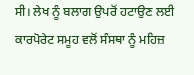ਸੀ। ਲੇਖ ਨੂੰ ਬਲਾਗ ਉਪਰੋਂ ਹਟਾਉਣ ਲਈ ਕਾਰਪੋਰੇਟ ਸਮੂਹ ਵਲੋਂ ਸੰਸਥਾ ਨੂੰ ਮਹਿਜ਼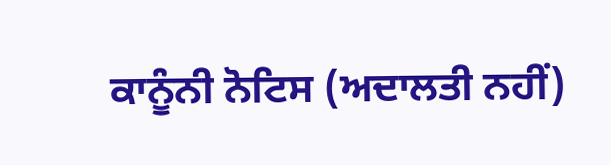ਕਾਨੂੰਨੀ ਨੋਟਿਸ (ਅਦਾਲਤੀ ਨਹੀਂ)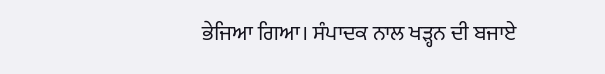ਭੇਜਿਆ ਗਿਆ। ਸੰਪਾਦਕ ਨਾਲ ਖੜ੍ਹਨ ਦੀ ਬਜਾਏ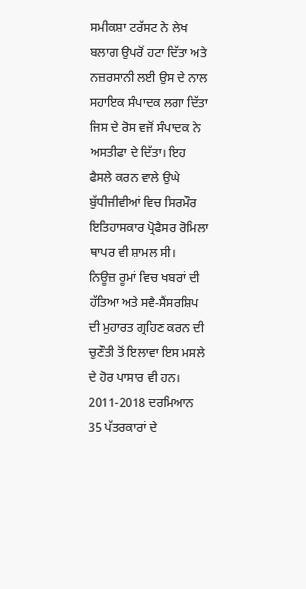ਸਮੀਕਸ਼ਾ ਟਰੱਸਟ ਨੇ ਲੇਖ ਬਲਾਗ ਉਪਰੋਂ ਹਟਾ ਦਿੱਤਾ ਅਤੇ ਨਜ਼ਰਸਾਨੀ ਲਈ ਉਸ ਦੇ ਨਾਲ ਸਹਾਇਕ ਸੰਪਾਦਕ ਲਗਾ ਦਿੱਤਾ ਜਿਸ ਦੇ ਰੋਸ ਵਜੋਂ ਸੰਪਾਦਕ ਨੇ ਅਸਤੀਫਾ ਦੇ ਦਿੱਤਾ। ਇਹ ਫੈਸਲੇ ਕਰਨ ਵਾਲੇ ਉਘੇ ਬੁੱਧੀਜੀਵੀਆਂ ਵਿਚ ਸਿਰਮੌਰ ਇਤਿਹਾਸਕਾਰ ਪ੍ਰੋਫੈਸਰ ਰੋਮਿਲਾ ਥਾਪਰ ਵੀ ਸ਼ਾਮਲ ਸੀ।
ਨਿਊਜ਼ ਰੂਮਾਂ ਵਿਚ ਖਬਰਾਂ ਦੀ ਹੱਤਿਆ ਅਤੇ ਸਵੈ-ਸੈਂਸਰਸ਼ਿਪ ਦੀ ਮੁਹਾਰਤ ਗ੍ਰਹਿਣ ਕਰਨ ਦੀ ਚੁਣੌਤੀ ਤੋਂ ਇਲਾਵਾ ਇਸ ਮਸਲੇ ਦੇ ਹੋਰ ਪਾਸਾਰ ਵੀ ਹਨ। 2011-2018 ਦਰਮਿਆਨ 35 ਪੱਤਰਕਾਰਾਂ ਦੇ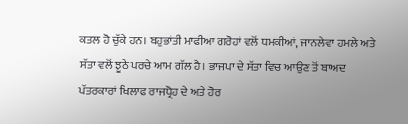ਕਤਲ ਹੋ ਚੁੱਕੇ ਹਨ। ਬਹੁਭਾਂਤੀ ਮਾਫੀਆ ਗਰੋਹਾਂ ਵਲੋਂ ਧਮਕੀਆਂ, ਜਾਨਲੇਵਾ ਹਮਲੇ ਅਤੇ ਸੱਤਾ ਵਲੋਂ ਝੂਠੇ ਪਰਚੇ ਆਮ ਗੱਲ ਹੈ। ਭਾਜਪਾ ਦੇ ਸੱਤਾ ਵਿਚ ਆਉਣ ਤੋਂ ਬਾਅਦ ਪੱਤਰਕਾਰਾਂ ਖਿਲਾਫ ਰਾਜਧ੍ਰੋਹ ਦੇ ਅਤੇ ਹੋਰ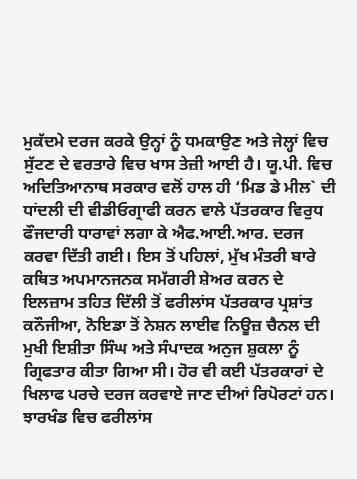ਮੁਕੱਦਮੇ ਦਰਜ ਕਰਕੇ ਉਨ੍ਹਾਂ ਨੂੰ ਧਮਕਾਉਣ ਅਤੇ ਜੇਲ੍ਹਾਂ ਵਿਚ ਸੁੱਟਣ ਦੇ ਵਰਤਾਰੇ ਵਿਚ ਖਾਸ ਤੇਜ਼ੀ ਆਈ ਹੈ। ਯੂ.ਪੀ. ਵਿਚ ਅਦਿਤਿਆਨਾਥ ਸਰਕਾਰ ਵਲੋਂ ਹਾਲ ਹੀ ‘ਮਿਡ ਡੇ ਮੀਲ` ਦੀ ਧਾਂਦਲੀ ਦੀ ਵੀਡੀਓਗ੍ਰਾਫੀ ਕਰਨ ਵਾਲੇ ਪੱਤਰਕਾਰ ਵਿਰੁਧ ਫੌਜਦਾਰੀ ਧਾਰਾਵਾਂ ਲਗਾ ਕੇ ਐਫ.ਆਈ.ਆਰ. ਦਰਜ ਕਰਵਾ ਦਿੱਤੀ ਗਈ। ਇਸ ਤੋਂ ਪਹਿਲਾਂ, ਮੁੱਖ ਮੰਤਰੀ ਬਾਰੇ ਕਥਿਤ ਅਪਮਾਨਜਨਕ ਸਮੱਗਰੀ ਸ਼ੇਅਰ ਕਰਨ ਦੇ ਇਲਜ਼ਾਮ ਤਹਿਤ ਦਿੱਲੀ ਤੋਂ ਫਰੀਲਾਂਸ ਪੱਤਰਕਾਰ ਪ੍ਰਸ਼ਾਂਤ ਕਨੌਜੀਆ, ਨੋਇਡਾ ਤੋਂ ਨੇਸ਼ਨ ਲਾਈਵ ਨਿਊਜ਼ ਚੈਨਲ ਦੀ ਮੁਖੀ ਇਸ਼ੀਤਾ ਸਿੰਘ ਅਤੇ ਸੰਪਾਦਕ ਅਨੁਜ ਸ਼ੁਕਲਾ ਨੂੰ ਗ੍ਰਿਫਤਾਰ ਕੀਤਾ ਗਿਆ ਸੀ। ਹੋਰ ਵੀ ਕਈ ਪੱਤਰਕਾਰਾਂ ਦੇ ਖਿਲਾਫ ਪਰਚੇ ਦਰਜ ਕਰਵਾਏ ਜਾਣ ਦੀਆਂ ਰਿਪੋਰਟਾਂ ਹਨ।
ਝਾਰਖੰਡ ਵਿਚ ਫਰੀਲਾਂਸ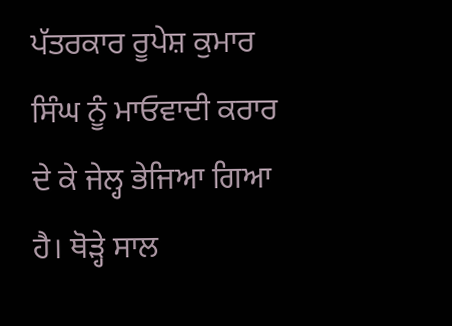ਪੱਤਰਕਾਰ ਰੂਪੇਸ਼ ਕੁਮਾਰ ਸਿੰਘ ਨੂੰ ਮਾਓਵਾਦੀ ਕਰਾਰ ਦੇ ਕੇ ਜੇਲ੍ਹ ਭੇਜਿਆ ਗਿਆ ਹੈ। ਥੋੜ੍ਹੇ ਸਾਲ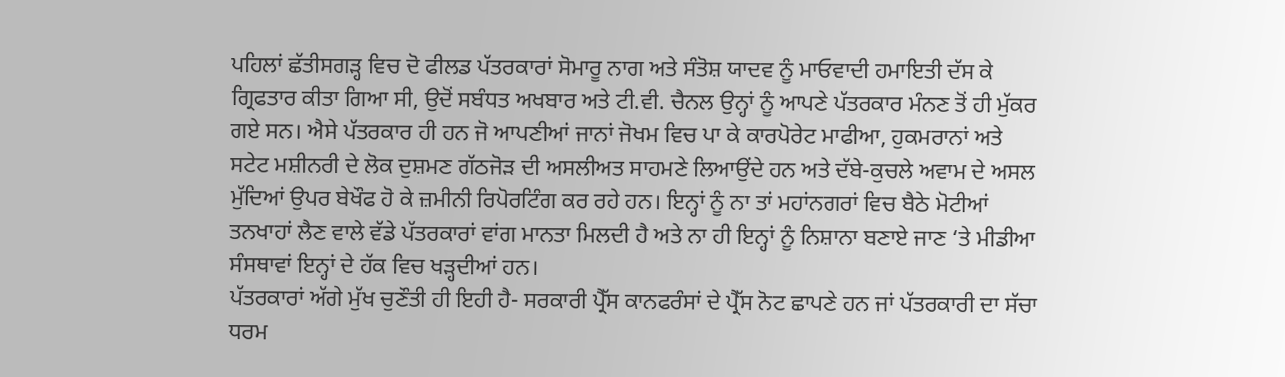ਪਹਿਲਾਂ ਛੱਤੀਸਗੜ੍ਹ ਵਿਚ ਦੋ ਫੀਲਡ ਪੱਤਰਕਾਰਾਂ ਸੋਮਾਰੂ ਨਾਗ ਅਤੇ ਸੰਤੋਸ਼ ਯਾਦਵ ਨੂੰ ਮਾਓਵਾਦੀ ਹਮਾਇਤੀ ਦੱਸ ਕੇ ਗ੍ਰਿਫਤਾਰ ਕੀਤਾ ਗਿਆ ਸੀ, ਉਦੋਂ ਸਬੰਧਤ ਅਖਬਾਰ ਅਤੇ ਟੀ.ਵੀ. ਚੈਨਲ ਉਨ੍ਹਾਂ ਨੂੰ ਆਪਣੇ ਪੱਤਰਕਾਰ ਮੰਨਣ ਤੋਂ ਹੀ ਮੁੱਕਰ ਗਏ ਸਨ। ਐਸੇ ਪੱਤਰਕਾਰ ਹੀ ਹਨ ਜੋ ਆਪਣੀਆਂ ਜਾਨਾਂ ਜੋਖਮ ਵਿਚ ਪਾ ਕੇ ਕਾਰਪੋਰੇਟ ਮਾਫੀਆ, ਹੁਕਮਰਾਨਾਂ ਅਤੇ ਸਟੇਟ ਮਸ਼ੀਨਰੀ ਦੇ ਲੋਕ ਦੁਸ਼ਮਣ ਗੱਠਜੋੜ ਦੀ ਅਸਲੀਅਤ ਸਾਹਮਣੇ ਲਿਆਉਂਦੇ ਹਨ ਅਤੇ ਦੱਬੇ-ਕੁਚਲੇ ਅਵਾਮ ਦੇ ਅਸਲ ਮੁੱਦਿਆਂ ਉਪਰ ਬੇਖੌਫ ਹੋ ਕੇ ਜ਼ਮੀਨੀ ਰਿਪੋਰਟਿੰਗ ਕਰ ਰਹੇ ਹਨ। ਇਨ੍ਹਾਂ ਨੂੰ ਨਾ ਤਾਂ ਮਹਾਂਨਗਰਾਂ ਵਿਚ ਬੈਠੇ ਮੋਟੀਆਂ ਤਨਖਾਹਾਂ ਲੈਣ ਵਾਲੇ ਵੱਡੇ ਪੱਤਰਕਾਰਾਂ ਵਾਂਗ ਮਾਨਤਾ ਮਿਲਦੀ ਹੈ ਅਤੇ ਨਾ ਹੀ ਇਨ੍ਹਾਂ ਨੂੰ ਨਿਸ਼ਾਨਾ ਬਣਾਏ ਜਾਣ ‘ਤੇ ਮੀਡੀਆ ਸੰਸਥਾਵਾਂ ਇਨ੍ਹਾਂ ਦੇ ਹੱਕ ਵਿਚ ਖੜ੍ਹਦੀਆਂ ਹਨ।
ਪੱਤਰਕਾਰਾਂ ਅੱਗੇ ਮੁੱਖ ਚੁਣੌਤੀ ਹੀ ਇਹੀ ਹੈ- ਸਰਕਾਰੀ ਪ੍ਰੈੱਸ ਕਾਨਫਰੰਸਾਂ ਦੇ ਪ੍ਰੈੱਸ ਨੋਟ ਛਾਪਣੇ ਹਨ ਜਾਂ ਪੱਤਰਕਾਰੀ ਦਾ ਸੱਚਾ ਧਰਮ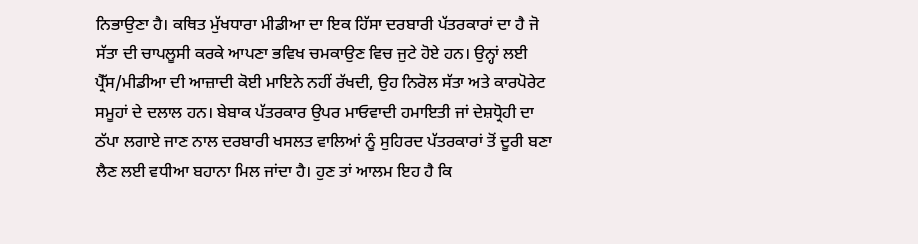ਨਿਭਾਉਣਾ ਹੈ। ਕਥਿਤ ਮੁੱਖਧਾਰਾ ਮੀਡੀਆ ਦਾ ਇਕ ਹਿੱਸਾ ਦਰਬਾਰੀ ਪੱਤਰਕਾਰਾਂ ਦਾ ਹੈ ਜੋ ਸੱਤਾ ਦੀ ਚਾਪਲੂਸੀ ਕਰਕੇ ਆਪਣਾ ਭਵਿਖ ਚਮਕਾਉਣ ਵਿਚ ਜੁਟੇ ਹੋਏ ਹਨ। ਉਨ੍ਹਾਂ ਲਈ ਪ੍ਰੈੱਸ/ਮੀਡੀਆ ਦੀ ਆਜ਼ਾਦੀ ਕੋਈ ਮਾਇਨੇ ਨਹੀਂ ਰੱਖਦੀ, ਉਹ ਨਿਰੋਲ ਸੱਤਾ ਅਤੇ ਕਾਰਪੋਰੇਟ ਸਮੂਹਾਂ ਦੇ ਦਲਾਲ ਹਨ। ਬੇਬਾਕ ਪੱਤਰਕਾਰ ਉਪਰ ਮਾਓਵਾਦੀ ਹਮਾਇਤੀ ਜਾਂ ਦੇਸ਼ਧ੍ਰੋਹੀ ਦਾ ਠੱਪਾ ਲਗਾਏ ਜਾਣ ਨਾਲ ਦਰਬਾਰੀ ਖਸਲਤ ਵਾਲਿਆਂ ਨੂੰ ਸੁਹਿਰਦ ਪੱਤਰਕਾਰਾਂ ਤੋਂ ਦੂਰੀ ਬਣਾ ਲੈਣ ਲਈ ਵਧੀਆ ਬਹਾਨਾ ਮਿਲ ਜਾਂਦਾ ਹੈ। ਹੁਣ ਤਾਂ ਆਲਮ ਇਹ ਹੈ ਕਿ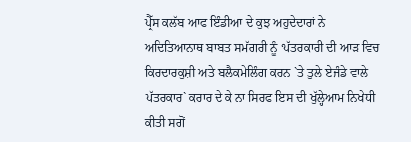ਪ੍ਰੈੱਸ ਕਲੱਬ ਆਫ ਇੰਡੀਆ ਦੇ ਕੁਝ ਅਹੁਦੇਦਾਰਾਂ ਨੇ ਅਦਿਤਿਆਨਾਥ ਬਾਬਤ ਸਮੱਗਰੀ ਨੂੰ ‘ਪੱਤਰਕਾਰੀ ਦੀ ਆੜ ਵਿਚ ਕਿਰਦਾਰਕੁਸ਼ੀ ਅਤੇ ਬਲੈਕਮੇਲਿੰਗ ਕਰਨ `ਤੇ ਤੁਲੇ ਏਜੰਡੇ ਵਾਲੇ ਪੱਤਰਕਾਰ` ਕਰਾਰ ਦੇ ਕੇ ਨਾ ਸਿਰਫ ਇਸ ਦੀ ਖੁੱਲ੍ਹੇਆਮ ਨਿਖੇਧੀ ਕੀਤੀ ਸਗੋਂ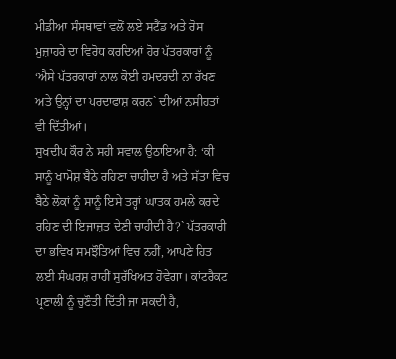ਮੀਡੀਆ ਸੰਸਥਾਵਾਂ ਵਲੋਂ ਲਏ ਸਟੈਂਡ ਅਤੇ ਰੋਸ ਮੁਜ਼ਾਹਰੇ ਦਾ ਵਿਰੋਧ ਕਰਦਿਆਂ ਹੋਰ ਪੱਤਰਕਾਰਾਂ ਨੂੰ ‘ਐਸੇ ਪੱਤਰਕਾਰਾਂ ਨਾਲ ਕੋਈ ਹਮਦਰਦੀ ਨਾ ਰੱਖਣ ਅਤੇ ਉਨ੍ਹਾਂ ਦਾ ਪਰਦਾਫਾਸ਼ ਕਰਨ` ਦੀਆਂ ਨਸੀਹਤਾਂ ਵੀ ਦਿੱਤੀਆਂ।
ਸੁਖਦੀਪ ਕੌਰ ਨੇ ਸਹੀ ਸਵਾਲ ਉਠਾਇਆ ਹੈ: ‘ਕੀ ਸਾਨੂੰ ਖਾਮੋਸ਼ ਬੈਠੇ ਰਹਿਣਾ ਚਾਹੀਦਾ ਹੈ ਅਤੇ ਸੱਤਾ ਵਿਚ ਬੈਠੇ ਲੋਕਾਂ ਨੂੰ ਸਾਨੂੰ ਇਸੇ ਤਰ੍ਹਾਂ ਘਾਤਕ ਹਮਲੇ ਕਰਦੇ ਰਹਿਣ ਦੀ ਇਜਾਜ਼ਤ ਦੇਣੀ ਚਾਹੀਦੀ ਹੈ?` ਪੱਤਰਕਾਰੀ ਦਾ ਭਵਿਖ ਸਮਝੌਤਿਆਂ ਵਿਚ ਨਹੀਂ, ਆਪਣੇ ਹਿਤ ਲਈ ਸੰਘਰਸ਼ ਰਾਹੀਂ ਸੁਰੱਖਿਅਤ ਹੋਵੇਗਾ। ਕਾਂਟਰੈਕਟ ਪ੍ਰਣਾਲੀ ਨੂੰ ਚੁਣੌਤੀ ਦਿੱਤੀ ਜਾ ਸਕਦੀ ਹੈ,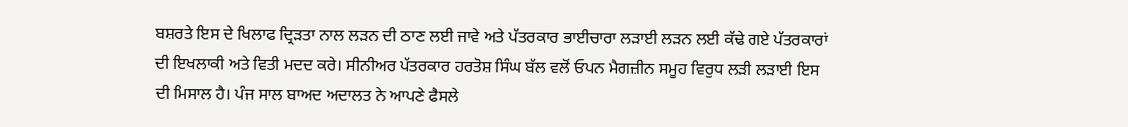ਬਸ਼ਰਤੇ ਇਸ ਦੇ ਖਿਲਾਫ ਦ੍ਰਿੜਤਾ ਨਾਲ ਲੜਨ ਦੀ ਠਾਣ ਲਈ ਜਾਵੇ ਅਤੇ ਪੱਤਰਕਾਰ ਭਾਈਚਾਰਾ ਲੜਾਈ ਲੜਨ ਲਈ ਕੱਢੇ ਗਏ ਪੱਤਰਕਾਰਾਂ ਦੀ ਇਖਲਾਕੀ ਅਤੇ ਵਿਤੀ ਮਦਦ ਕਰੇ। ਸੀਨੀਅਰ ਪੱਤਰਕਾਰ ਹਰਤੋਸ਼ ਸਿੰਘ ਬੱਲ ਵਲੋਂ ਓਪਨ ਮੈਗਜ਼ੀਨ ਸਮੂਹ ਵਿਰੁਧ ਲੜੀ ਲੜਾਈ ਇਸ ਦੀ ਮਿਸਾਲ ਹੈ। ਪੰਜ ਸਾਲ ਬਾਅਦ ਅਦਾਲਤ ਨੇ ਆਪਣੇ ਫੈਸਲੇ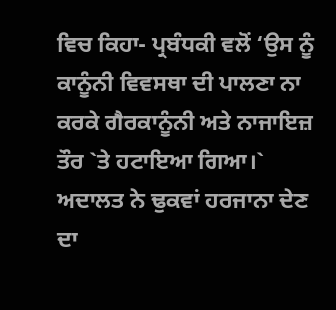ਵਿਚ ਕਿਹਾ- ਪ੍ਰਬੰਧਕੀ ਵਲੋਂ ‘ਉਸ ਨੂੰ ਕਾਨੂੰਨੀ ਵਿਵਸਥਾ ਦੀ ਪਾਲਣਾ ਨਾ ਕਰਕੇ ਗੈਰਕਾਨੂੰਨੀ ਅਤੇ ਨਾਜਾਇਜ਼ ਤੌਰ `ਤੇ ਹਟਾਇਆ ਗਿਆ।` ਅਦਾਲਤ ਨੇ ਢੁਕਵਾਂ ਹਰਜਾਨਾ ਦੇਣ ਦਾ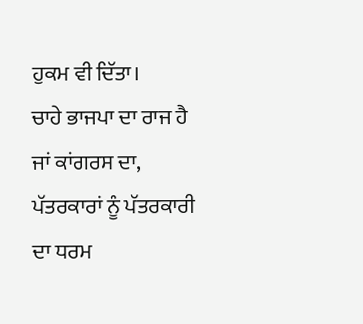ਹੁਕਮ ਵੀ ਦਿੱਤਾ।
ਚਾਹੇ ਭਾਜਪਾ ਦਾ ਰਾਜ ਹੈ ਜਾਂ ਕਾਂਗਰਸ ਦਾ, ਪੱਤਰਕਾਰਾਂ ਨੂੰ ਪੱਤਰਕਾਰੀ ਦਾ ਧਰਮ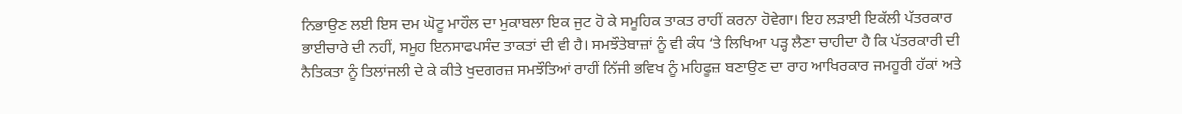ਨਿਭਾਉਣ ਲਈ ਇਸ ਦਮ ਘੋਟੂ ਮਾਹੌਲ ਦਾ ਮੁਕਾਬਲਾ ਇਕ ਜੁਟ ਹੋ ਕੇ ਸਮੂਹਿਕ ਤਾਕਤ ਰਾਹੀਂ ਕਰਨਾ ਹੋਵੇਗਾ। ਇਹ ਲੜਾਈ ਇਕੱਲੀ ਪੱਤਰਕਾਰ ਭਾਈਚਾਰੇ ਦੀ ਨਹੀਂ, ਸਮੂਹ ਇਨਸਾਫਪਸੰਦ ਤਾਕਤਾਂ ਦੀ ਵੀ ਹੈ। ਸਮਝੌਤੇਬਾਜ਼ਾਂ ਨੂੰ ਵੀ ਕੰਧ ‘ਤੇ ਲਿਖਿਆ ਪੜ੍ਹ ਲੈਣਾ ਚਾਹੀਦਾ ਹੈ ਕਿ ਪੱਤਰਕਾਰੀ ਦੀ ਨੈਤਿਕਤਾ ਨੂੰ ਤਿਲਾਂਜਲੀ ਦੇ ਕੇ ਕੀਤੇ ਖੁਦਗਰਜ਼ ਸਮਝੌਤਿਆਂ ਰਾਹੀਂ ਨਿੱਜੀ ਭਵਿਖ ਨੂੰ ਮਹਿਫੂਜ਼ ਬਣਾਉਣ ਦਾ ਰਾਹ ਆਖਿਰਕਾਰ ਜਮਹੂਰੀ ਹੱਕਾਂ ਅਤੇ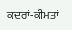ਕਦਰਾਂ-ਕੀਮਤਾਂ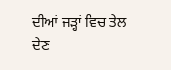ਦੀਆਂ ਜੜ੍ਹਾਂ ਵਿਚ ਤੇਲ ਦੇਣ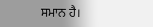ਸਮਾਨ ਹੈ।